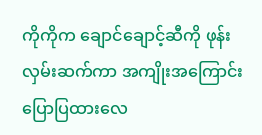ကိုကိုက ချောင်ချောင့်ဆီကို ဖုန်းလှမ်းဆက်ကာ အကျိုးအကြောင်းပြောပြထားလေ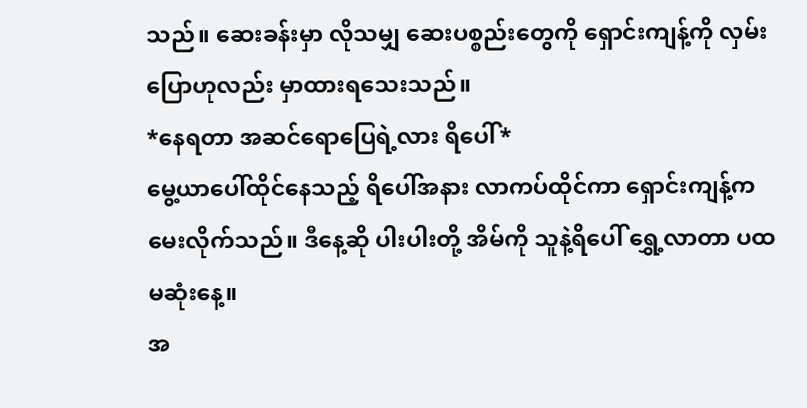သည်။ ဆေးခန်းမှာ လိုသမျှ ဆေးပစ္စည်းတွေကို ရှောင်းကျန့်ကို လှမ်းပြောဟုလည်း မှာထားရသေးသည်။
*နေရတာ အဆင်ရောပြေရဲ့လား ရိပေါ်*
မွေ့ယာပေါ်ထိုင်နေသည့် ရိပေါ်အနား လာကပ်ထိုင်ကာ ရှောင်းကျန့်က မေးလိုက်သည်။ ဒီနေ့ဆို ပါးပါးတို့ အိမ်ကို သူနဲ့ရိပေါ် ရွှေ့လာတာ ပထမဆုံးနေ့။
အ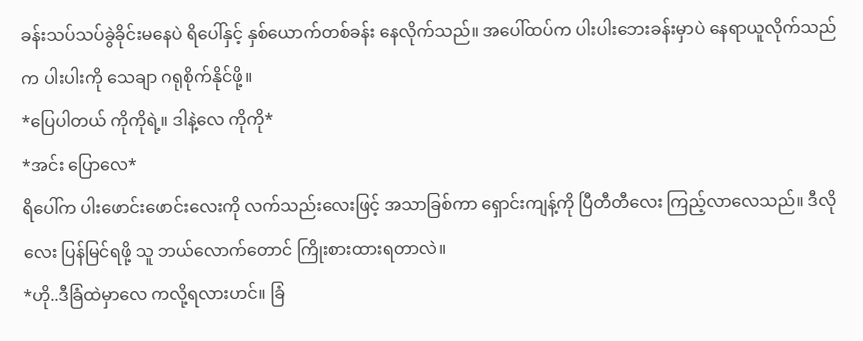ခန်းသပ်သပ်ခွဲခိုင်းမနေပဲ ရိပေါ်နှင့် နှစ်ယောက်တစ်ခန်း နေလိုက်သည်။ အပေါ်ထပ်က ပါးပါးဘေးခန်းမှာပဲ နေရာယူလိုက်သည်က ပါးပါးကို သေချာ ဂရုစိုက်နိုင်ဖို့။
*ပြေပါတယ် ကိုကိုရဲ့။ ဒါနဲ့လေ ကိုကို*
*အင်း ပြောလေ*
ရိပေါ်က ပါးဖောင်းဖောင်းလေးကို လက်သည်းလေးဖြင့် အသာခြစ်ကာ ရှောင်းကျန့်ကို ပြီတီတီလေး ကြည့်လာလေသည်။ ဒီလိုလေး ပြန်မြင်ရဖို့ သူ ဘယ်လောက်တောင် ကြိုးစားထားရတာလဲ။
*ဟို..ဒီခြံထဲမှာလေ ကလို့ရလားဟင်။ ခြံ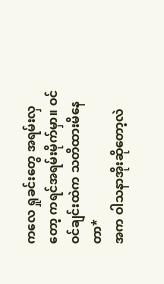ကလေ ရှုခင်းတွေ အရမ်းလှတော့ ကရင်အရမ်းမိုက်မှာ။ ဝင်ဝင်ချင်းထဲက သတိထားမိနေတာ*
အက ဝါသနာအိုးဆိုတော့လဲ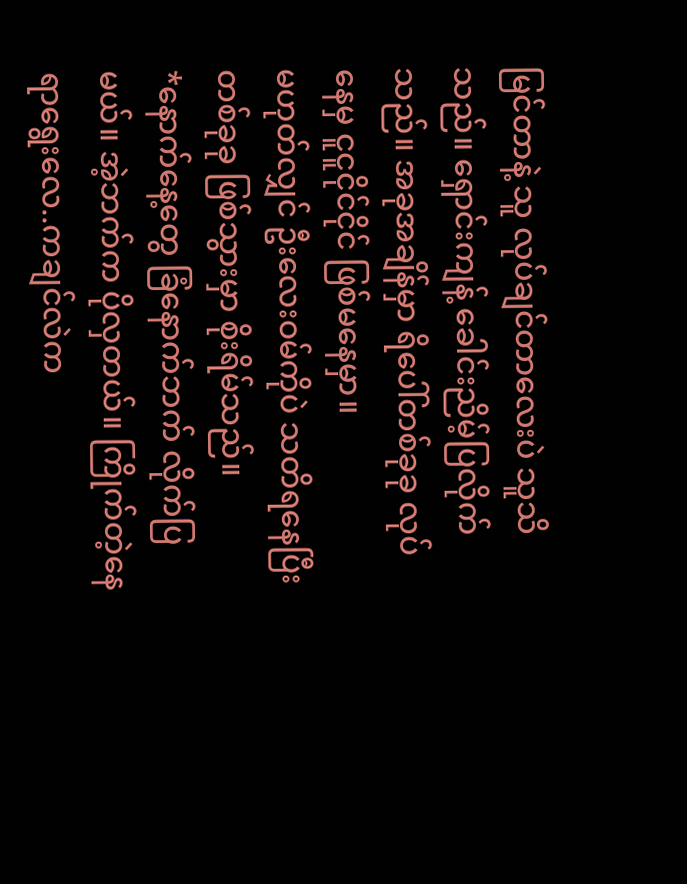မြင်တာနဲ့ သူ လုပ်ချင်တာလေးပဲ သူသိသည်။ ရှောင်းကျန့် ခေါင်းညိမ့်ပြလိုက်သည်။ အခုအချိန်မှာ ရိပေါ်တစ်ခုခု လုပ်နေမှ ငူငူငိုင်ငိုင် ဖြစ်မနေမှာ။
မဟုတ်လျှင် ဦးလေးဝမ်ကိုပဲ သတိရနေပြီး တစ်ခုခု ဖြစ်သွားမှာ စိုးရိမ်သည်။
*နောက်နေ့တွေ ခြံနောက်ဘက် လိုက်ပြမယ်။ အဲ့ဘက်က ပိုလှတယ်။ ကြိုက်တဲ့နေရာရွေးလေ..ကချင်လဲက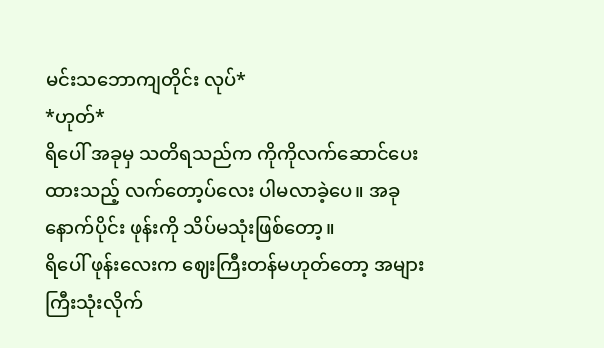မင်းသဘောကျတိုင်း လုပ်*
*ဟုတ်*
ရိပေါ် အခုမှ သတိရသည်က ကိုကိုလက်ဆောင်ပေးထားသည့် လက်တော့ပ်လေး ပါမလာခဲ့ပေ။ အခုနောက်ပိုင်း ဖုန်းကို သိပ်မသုံးဖြစ်တော့။
ရိပေါ် ဖုန်းလေးက ဈေးကြီးတန်မဟုတ်တော့ အများကြီးသုံးလိုက်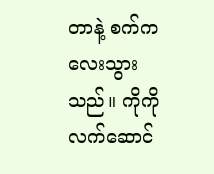တာနဲ့ စက်ကလေးသွားသည်။ ကိုကို လက်ဆောင်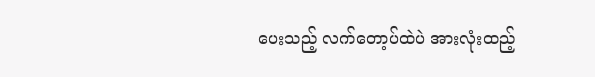ပေးသည့် လက်တော့ပ်ထဲပဲ အားလုံးထည့်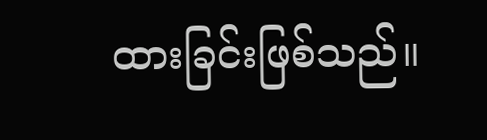ထားခြင်းဖြစ်သည်။